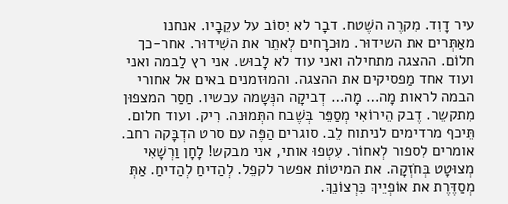עיר דָוִד. מִקרֶה השֶׁטח. דבָר לא יִסוֹב על עקֵבָיו. אנחנו מאַתְּרים את השידוּר. מוּכרָחים לְאתֵר את השִׁידוּר. אחר-כך חלוֹם. ההצגה מתחילה ואני עוד לא לָבוּש. אני רץ לַבמה ואני ועוד אחד מַפסיקים את ההצגה. והמוּזמנים באים אל אחורי הבמה לראות מָה… מָה… דְביקָה הנְּשָמה עכשיו. חַסַר המצפוּן מִתקשֵר. דֶבק הֵירוֹאִי מְסַפֵּר בְּשֶׁבח התְּמוּנה. רִיק. ועוד חלום. תֵּיכף מרדימים לניתוח לֵב. סוגרים הַפֶּה עם סרט הדְבָּקה רחב. אומרים לִספור לְאחוֹר. עִטְפוּ אותי, אני מבקש! לָחָן וַרְשָׁאִי מְצוּטָט בְּחֹזְקָה. את המיטוֹת אפשר לקפֵל. לְהַדיחַ לְהַדיחַ. אַתְּ מְסַדֶּרֶת את אוֹפְיֵיךְ כִּרְצוֹנֵךְ.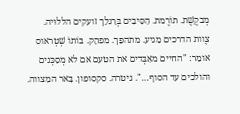מְבקֶשֶׁת. תוֹרֶמת. הַסִּיבִים בְּרַגלֵך זועקים הללוּיה. צֶוות הדרכים מַגיע. מתהפֵּך. מפהֵק. בּוֹתוֹ שְׁטְראוס אומֵר: "החיים מאַבְּדים את הטעם אם לא מְסַכְּנים והולכים עד הסוף…". גיטרה. סקסופון. בָּאר המִצווה.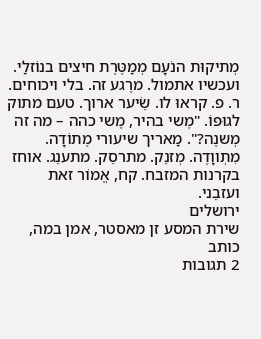מְתיקוּת הנֹעָם מְמַטֶּרֶת חיצים בנוֹזלַי. ועכשיו אתמול. מרֶגע זה. בלי ויכוחים. ר. פ. קראוּ לו. שֵׂיער ארוך. טעם מתוק לגוּפוֹ. "מֶשי בהיר, מֶשי כהה – מה זה מְשנֶה?". מַאריך שיעורי מֶתוֹדָה. מִתְווָדֶה. מְזנֵק. מתרסֵק. מתענֵג. אוחז בקרנות המזבח. קח, אֱמוֹר זאת ועזבֵני.
ירושלים
שירת המסע זן מאסטר, אמן במה, כותב
2 תגובות